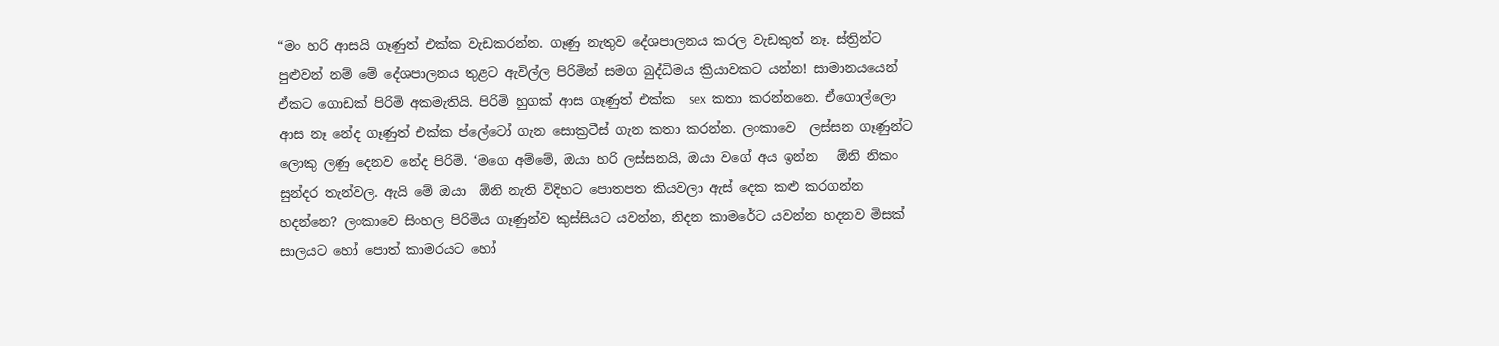“මං හරි ආසයි ගෑණුත් එක්ක වැඩකරන්න. ගෑණු නැතුව දේශපාලනය කරල වැඩකුත් නෑ. ස්ත්‍රින්ට පුළුවන් නම් මේ දේශපාලනය තුළට ඇවිල්ල පිරිමින් සමග බුද්ධිමය ක්‍රියාවකට යන්න! සාමානයයෙන් ඒකට ගොඩක් පිරිමි අකමැතියි. පිරිමි හුගක් ආස ගෑණුත් එක්ක  sex  කතා කරන්නනෙ. ඒගොල්ලො ආස නෑ නේද ගෑණුත් එක්ක ප්ලේටෝ ගැන සොක්‍රටීස් ගැන කතා කරන්න. ලංකාවෙ  ලස්සන ගෑණුන්ට ලොකු ලණු දෙනව නේද පිරිමි. ‘මගෙ අම්මේ, ඔයා හරි ලස්සනයි, ඔයා වගේ අය ඉන්න   ඕනි නිකං සුන්දර තැන්වල. ඇයි මේ ඔයා  ඕනි නැති විදිහට පොතපත කියවලා ඇස් දෙක කළු කරගන්න හදන්නෙ? ලංකාවෙ සිංහල පිරිමිය ගෑණුන්ව කුස්සියට යවන්න, නිදන කාමරේට යවන්න හදනව මිසක් සාලයට හෝ පොත් කාමරයට හෝ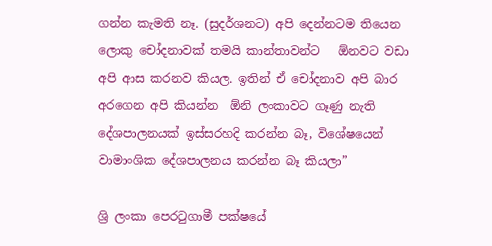ගන්න කැමති නෑ. (සුදර්ශනට) අපි දෙන්නටම තියෙන ලොකු චෝදනාවක් තමයි කාන්තාවන්ට   ඕනවට වඩා අපි ආස කරනව කියල. ඉතින් ඒ චෝදනාව අපි බාර අරගෙන අපි කියන්න  ඕනි ලංකාවට ගෑණු නැති දේශපාලනයක් ඉස්සරහදි කරන්න බෑ, විශේෂයෙන් වාමාංශික දේශපාලනය කරන්න බෑ කියලා”

ශ්‍රි ලංකා පෙරටුගාමී පක්ෂයේ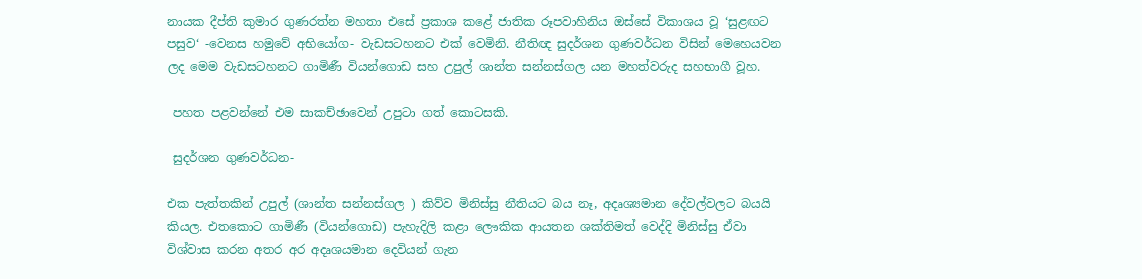නායක දීප්ති කුමාර ගුණරත්න මහතා එසේ ප්‍රකාශ කළේ ජාතික රූපවාහිනිය ඔස්සේ විකාශය වූ ‘සුළඟට පසුව‘ -වෙනස හමුවේ අභියෝග- වැඩසටහනට එක් වෙමිනි. නීතිඥ සුදර්ශන ගුණවර්ධන විසින් මෙහෙයවන ලද මෙම වැඩසටහනට ගාමිණී වියන්ගොඩ සහ උපුල් ශාන්ත සන්නස්ගල යන මහත්වරුද සහභාගී වූහ.

 පහත පළවන්නේ එම සාකච්ඡාවෙන් උපුටා ගත් කොටසකි.

 සුදර්ශන ගුණවර්ධන-

එක පැත්තකින් උපුල් (ශාන්ත සන්නස්ගල ) කිව්ව මිනිස්සු නීතියට බය නෑ, අදෘශ්‍යමාන දේවල්වලට බයයි කියල. එතකොට ගාමිණී (වියන්ගොඩ) පැහැදිලි කළා ලෞකික ආයතන ශක්තිමත් වෙද්දි මිනිස්සු ඒවා විශ්වාස කරන අතර අර අදෘශයමාන දෙවියන් ගැන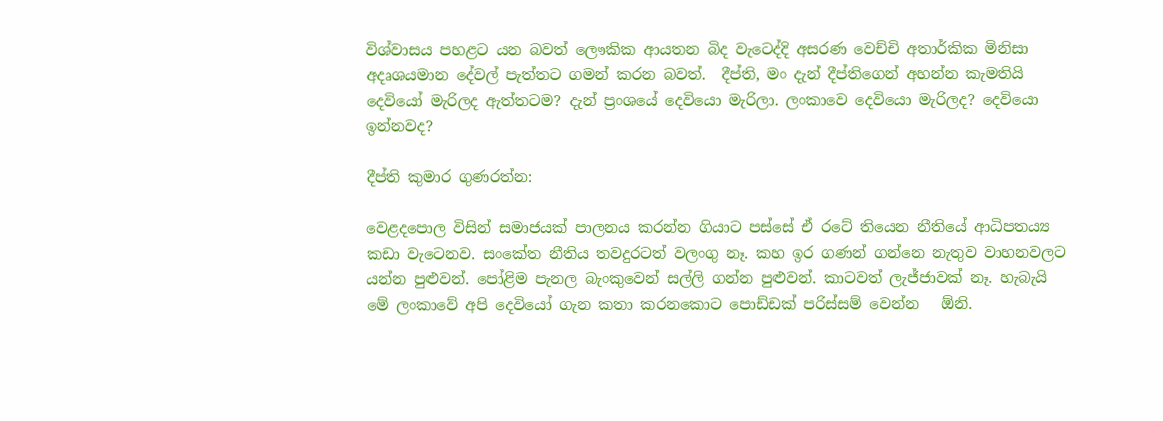විශ්වාසය පහළට යන බවත් ලෞකික ආයතන බිද වැටෙද්දි අසරණ වෙච්චි අතාර්කික මිනිසා අදෘශයමාන දේවල් පැත්තට ගමන් කරන බවත්.  දීප්ති, මං දැන් දීප්තිගෙන් අහන්න කැමතියි දෙවියෝ මැරිලද ඇත්තටම? දැන් ප්‍රංශයේ දෙවියො මැරිලා. ලංකාවෙ දෙවියො මැරිලද? දෙවියො ඉන්නවද?

දීප්ති කුමාර ගුණරත්න:

වෙළදපොල විසින් සමාජයක් පාලනය කරන්න ගියාට පස්සේ ඒ රටේ තියෙන නීතියේ ආධිපතය්‍ය කඩා වැටෙනව. සංකේත නීතිය තවදුරටත් වලංගු නෑ. කහ ඉර ගණන් ගන්නෙ නැතුව වාහනවලට යන්න පුළුවන්. පෝළිම පැනල බැංකුවෙන් සල්ලි ගන්න පුළුවන්. කාටවත් ලැජ්ජාවක් නෑ. හැබැයි මේ ලංකාවේ අපි දෙවියෝ ගැන කතා කරනකොට පොඩ්ඩක් පරිස්සම් වෙන්න   ඕනි.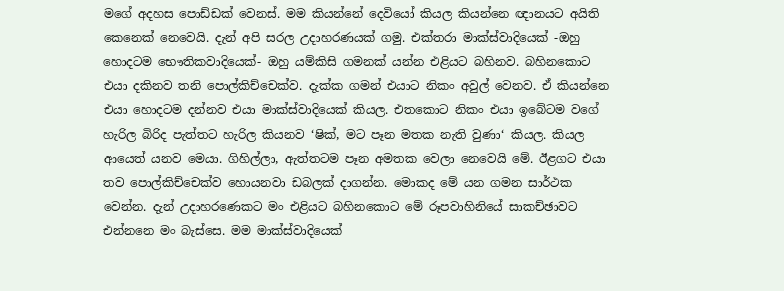මගේ අදහස පොඩ්ඩක් වෙනස්. මම කියන්නේ දෙවියෝ කියල කියන්නෙ ඥානයට අයිති කෙනෙක් නෙවෙයි. දැන් අපි සරල උදාහරණයක් ගමු. එක්තරා මාක්ස්වාදියෙක් -ඔහු හොදටම භෞතිකවාදියෙක්- ඔහු යම්කිසි ගමනක් යන්න එළියට බහිනව. බහිනකොට එයා දකිනව තනි පොල්කිච්චෙක්ව. දැක්ක ගමන් එයාට නිකං අවුල් වෙනව. ඒ කියන්නෙ එයා හොදටම දන්නව එයා මාක්ස්වාදියෙක් කියල. එතකොට නිකං එයා ඉබේටම වගේ හැරිල බිරිද පැත්තට හැරිල කියනව ‘ෂික්, මට පෑන මතක නැති වුණා‘ කියල. කියල ආයෙත් යනව මෙයා. ගිහිල්ලා, ඇත්තටම පෑන අමතක වෙලා නෙවෙයි මේ. ඊළගට එයා තව පොල්කිච්චෙක්ව හොයනවා ඩබලක් දාගන්න. මොකද මේ යන ගමන සාර්ථක වෙන්න. දැන් උදාහරණෙකට මං එළියට බහිනකොට මේ රූපවාහිනියේ සාකච්ඡාවට එන්නනෙ මං බැස්සෙ. මම මාක්ස්වාදියෙක්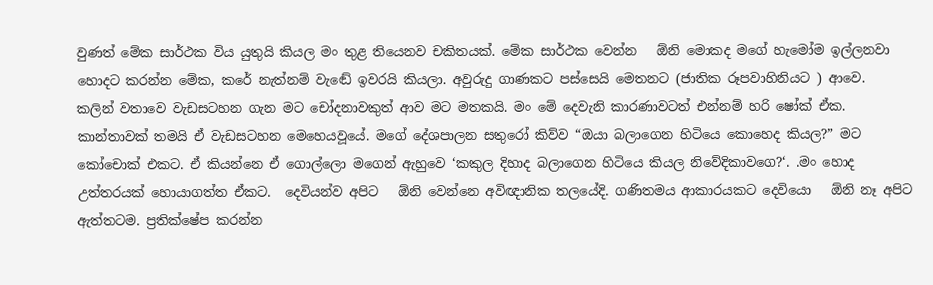වුණත් මේක සාර්ථක විය යුතුයි කියල මං තුළ තියෙනව චකිතයක්. මේක සාර්ථක වෙන්න   ඕනි මොකද මගේ හැමෝම ඉල්ලනවා හොදට කරන්න මේක, කරේ නැත්නම් වැඬේ ඉවරයි කියලා. අවුරුදු ගාණකට පස්සෙයි මෙතනට (ජාතික රූපවාහිනියට ) ආවෙ.  කලින් වතාවෙ වැඩසටහන ගැන මට චෝදනාවකුත් ආව මට මතකයි. මං මේ දෙවැනි කාරණාවටත් එන්නම් හරි ෂෝක් ඒක. කාන්තාවක් තමයි ඒ වැඩසටහන මෙහෙයවූයේ. මගේ දේශපාලන සතුරෝ කිව්ව “ඔයා බලාගෙන හිටියෙ කොහෙද කියල?” මට කෝචොක් එකට. ඒ කියන්නෙ ඒ ගොල්ලො මගෙන් ඇහුවෙ ‘කකුල දිහාද බලාගෙන හිටියෙ කියල නිවේදිකාවගෙ?‘. .මං හොද උත්තරයක් හොයාගත්ත ඒකට.  දෙවියන්ව අපිට   ඕනි වෙන්නෙ අවිඥානික තලයේදි. ගණිතමය ආකාරයකට දෙවියො   ඕනි නෑ අපිට ඇත්තටම. ප්‍රතික්ෂේප කරන්න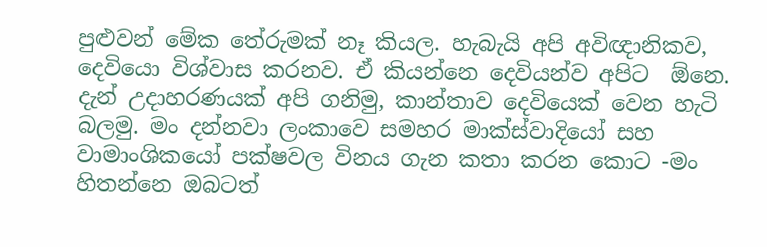පුළුවන් මේක තේරුමක් නෑ කියල. හැබැයි අපි අවිඥානිකව, දෙවියො විශ්වාස කරනව. ඒ කියන්නෙ දෙවියන්ව අපිට  ඕනෙ. දැන් උදාහරණයක් අපි ගනිමු, කාන්තාව දෙවියෙක් වෙන හැටි බලමු. මං දන්නවා ලංකාවෙ සමහර මාක්ස්වාදියෝ සහ වාමාංශිකයෝ පක්ෂවල විනය ගැන කතා කරන කොට -මං හිතන්නෙ ඔබටත්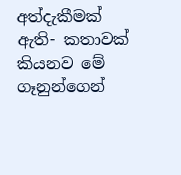අත්දැකීමක් ඇති- කතාවක් කියනව මේ ගෑනුන්ගෙන්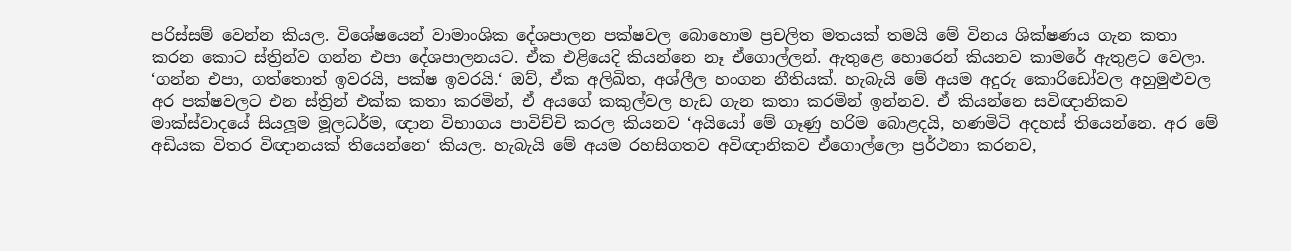පරිස්සම් වෙන්න කියල. විශේෂයෙන් වාමාංශික දේශපාලන පක්ෂවල බොහොම ප්‍රචලිත මතයක් තමයි මේ විනය ශික්ෂණය ගැන කතා කරන කොට ස්ත්‍රින්ව ගන්න එපා දේශපාලනයට. ඒක එළියෙදි කියන්නෙ නෑ ඒගොල්ලන්. ඇතුළෙ හොරෙන් කියනව කාමරේ ඇතුළට වෙලා. ‘ගන්න එපා, ගත්තොත් ඉවරයි, පක්ෂ ඉවරයි.‘ ඔව්, ඒක අලිඛිත, අශ්ලීල හංගන නීතියක්. හැබැයි මේ අයම අදුරු කොරිඩෝවල අහුමුළුවල අර පක්ෂවලට එන ස්ත්‍රින් එක්ක කතා කරමින්, ඒ අයගේ කකුල්වල හැඩ ගැන කතා කරමින් ඉන්නව. ඒ කියන්නෙ සවිඥානිකව මාක්ස්වාදයේ සියලූම මූලධර්ම, ඥාන විභාගය පාවිච්චි කරල කියනව ‘අයියෝ මේ ගෑණු හරිම බොළදයි, හණමිටි අදහස් තියෙන්නෙ. අර මේ අඩියක විතර විඥානයක් තියෙන්නෙ‘ කියල. හැබැයි මේ අයම රහසිගතව අවිඥානිකව ඒගොල්ලො ප්‍රර්ථනා කරනව,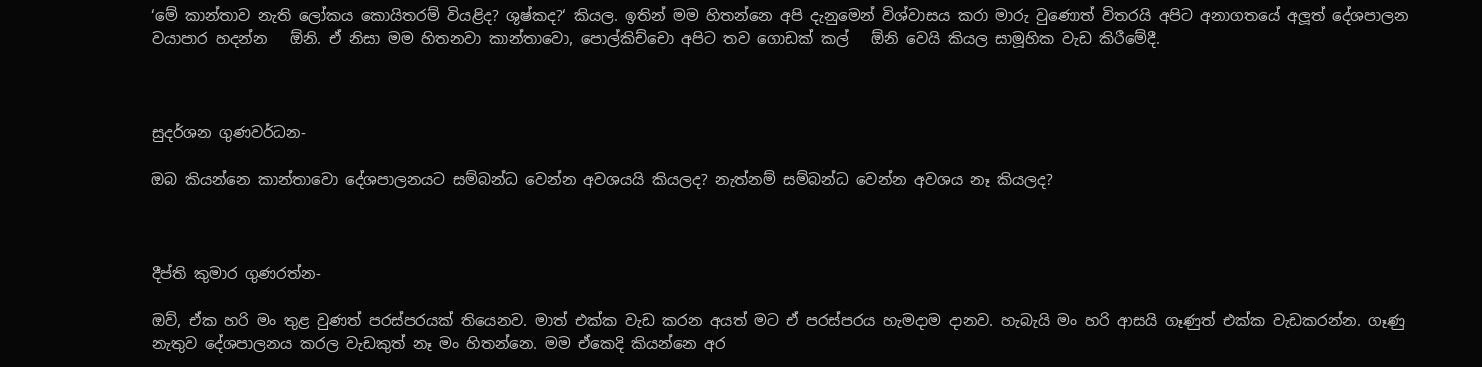‘මේ කාන්තාව නැති ලෝකය කොයිතරම් වියළිද? ශුෂ්කද?‘ කියල. ඉතින් මම හිතන්නෙ අපි දැනුමෙන් විශ්වාසය කරා මාරු වුණොත් විතරයි අපිට අනාගතයේ අලූත් දේශපාලන වයාපාර හදන්න   ඕනි. ඒ නිසා මම හිතනවා කාන්තාවො, පොල්කිච්චො අපිට තව ගොඩක් කල්   ඕනි වෙයි කියල සාමූහික වැඩ කිරීමේදී.



සුදර්ශන ගුණවර්ධන-

ඔබ කියන්නෙ කාන්තාවො දේශපාලනයට සම්බන්ධ වෙන්න අවශයයි කියලද? නැත්නම් සම්බන්ධ වෙන්න අවශය නෑ කියලද?



දීප්ති කුමාර ගුණරත්න-

ඔව්, ඒක හරි මං තුළ වුණත් පරස්පරයක් තියෙනව. මාත් එක්ක වැඩ කරන අයත් මට ඒ පරස්පරය හැමදාම දානව. හැබැයි මං හරි ආසයි ගෑණුත් එක්ක වැඩකරන්න. ගෑණු නැතුව දේශපාලනය කරල වැඩකුත් නෑ මං හිතන්නෙ. මම ඒකෙදි කියන්නෙ අර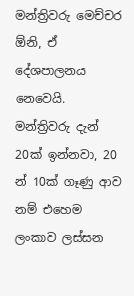මන්ත්‍රිවරු මෙච්චර   ඕනි, ඒ දේශපාලනය නෙවෙයි. මන්ත්‍රිවරු දැන් 20ක් ඉන්නවා, 20 න් 10ක් ගෑණු ආව නම් එහෙම ලංකාව ලස්සන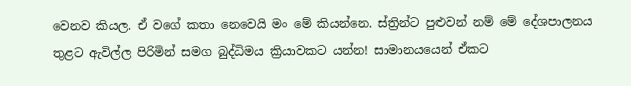වෙනව කියල. ඒ වගේ කතා නෙවෙයි මං මේ කියන්නෙ. ස්ත්‍රින්ට පුළුවන් නම් මේ දේශපාලනය තුළට ඇවිල්ල පිරිමින් සමග බුද්ධිමය ක්‍රියාවකට යන්න! සාමානයයෙන් ඒකට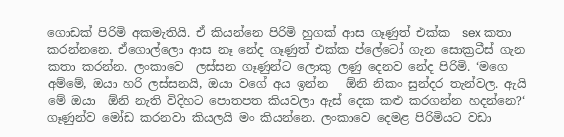ගොඩක් පිරිමි අකමැතියි. ඒ කියන්නෙ පිරිමි හුගක් ආස ගෑණුත් එක්ක  sex කතා කරන්නනෙ. ඒගොල්ලො ආස නෑ නේද ගෑණුත් එක්ක ප්ලේටෝ ගැන සොක්‍රටීස් ගැන කතා කරන්න. ලංකාවෙ  ලස්සන ගෑණුන්ට ලොකු ලණු දෙනව නේද පිරිමි. ‘මගෙ අම්මේ, ඔයා හරි ලස්සනයි, ඔයා වගේ අය ඉන්න   ඕනි නිකං සුන්දර තැන්වල. ඇයි මේ ඔයා  ඕනි නැති විදිහට පොතපත කියවලා ඇස් දෙක කළු කරගන්න හදන්නෙ?‘ ගෑණුන්ව මෝඩ කරනවා කියලයි මං කියන්නෙ. ලංකාවෙ දෙමළ පිරිමියට වඩා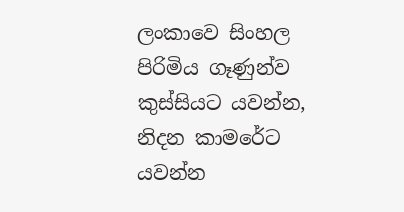ලංකාවෙ සිංහල පිරිමිය ගෑණුන්ව කුස්සියට යවන්න, නිදන කාමරේට යවන්න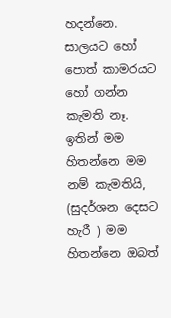හදන්නෙ. සාලයට හෝ පොත් කාමරයට හෝ ගන්න කැමති නෑ. ඉතින් මම හිතන්නෙ මම නම් කැමතියි, (සුදර්ශන දෙසට හැරී ) මම හිතන්නෙ ඔබත්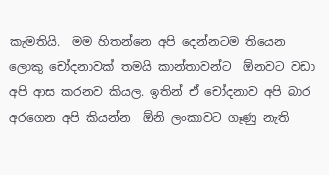කැමතියි.  මම හිතන්නෙ අපි දෙන්නටම තියෙන ලොකු චෝදනාවක් තමයි කාන්තාවන්ට  ඕනවට වඩා අපි ආස කරනව කියල. ඉතින් ඒ චෝදනාව අපි බාර අරගෙන අපි කියන්න  ඕනි ලංකාවට ගෑණු නැති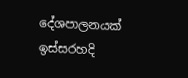දේශපාලනයක් ඉස්සරහදි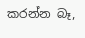කරන්න බෑ,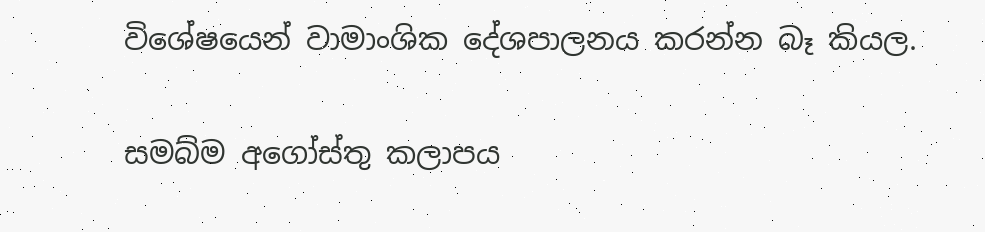විශේෂයෙන් වාමාංශික දේශපාලනය කරන්න බෑ කියල.

සමබ්ම අගෝස්තු කලාපය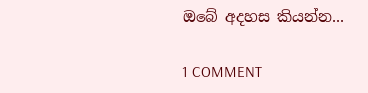ඔබේ අදහස කියන්න...

1 COMMENT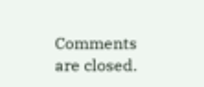Comments are closed.